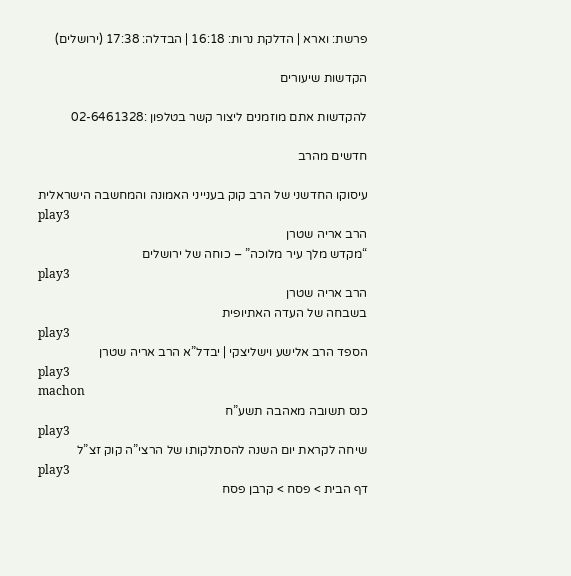פרשת: וארא | הדלקת נרות: 16:18 | הבדלה: 17:38 (ירושלים)

הקדשות שיעורים

להקדשות אתם מוזמנים ליצור קשר בטלפון :02-6461328

חדשים מהרב

עיסוקו החדשני של הרב קוק בענייני האמונה והמחשבה הישראלית
play3
הרב אריה שטרן
“מקדש מלך עיר מלוכה” – כוחה של ירושלים
play3
הרב אריה שטרן
בשבחה של העדה האתיופית
play3
הספד הרב אלישע וישליצקי | יבדל”א הרב אריה שטרן
play3
machon
כנס תשובה מאהבה תשע”ח
play3
שיחה לקראת יום השנה להסתלקותו של הרצי”ה קוק זצ”ל
play3
דף הבית > פסח > קרבן פסח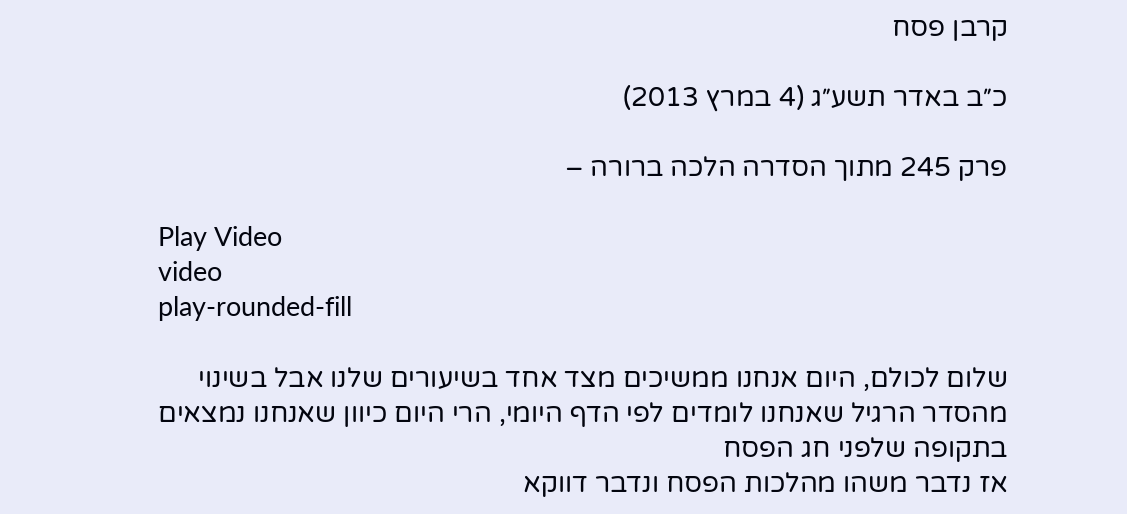קרבן פסח

כ״ב באדר תשע״ג (4 במרץ 2013)

פרק 245 מתוך הסדרה הלכה ברורה –

Play Video
video
play-rounded-fill

שלום לכולם, היום אנחנו ממשיכים מצד אחד בשיעורים שלנו אבל בשינוי מהסדר הרגיל שאנחנו לומדים לפי הדף היומי, הרי היום כיוון שאנחנו נמצאים בתקופה שלפני חג הפסח
אז נדבר משהו מהלכות הפסח ונדבר דווקא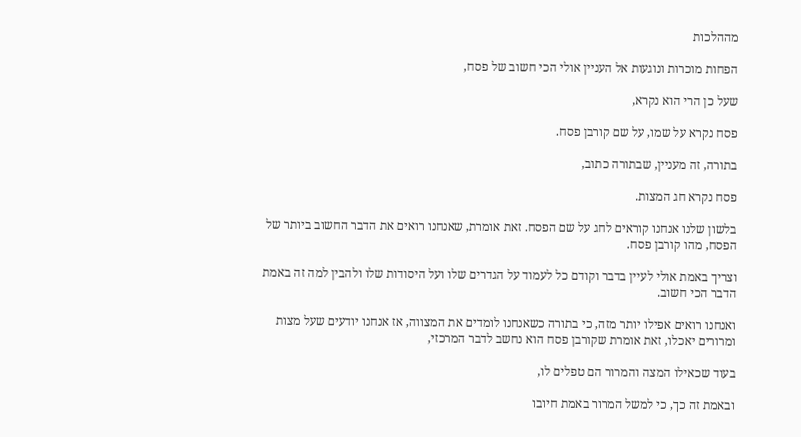מההלכות

הפחות מוכרות ונוגעות אל העניין אולי הכי חשוב של פסח,

שעל כן הרי הוא נקרא,

פסח נקרא על שמו, על שם קורבן פסח.

בתורה, זה מעניין, שבתורה כתוב,

פסח נקרא חג המצות.

בלשון שלנו אנחנו קוראים לחג על שם הפסח. זאת אומרת, שאנחנו רואים את הדבר החשוב ביותר של הפסח, מהו קורבן פסח.

וצריך באמת אולי לעיין בדבר וקודם כל לעמוד על הגדרים שלו ועל היסודות שלו ולהבין למה זה באמת הדבר הכי חשוב.

ואנחנו רואים אפילו יותר מזה, כי בתורה כשאנחנו לומדים את המצווה, אז אנחנו יודעים שעל מצות ומרורים יאכלו, זאת אומרת שקורבן פסח הוא נחשב לדבר המרכזי,

בעוד שכאילו המצה והמרור הם טפלים לו,

ובאמת זה כך, כי למשל המרור באמת חיובו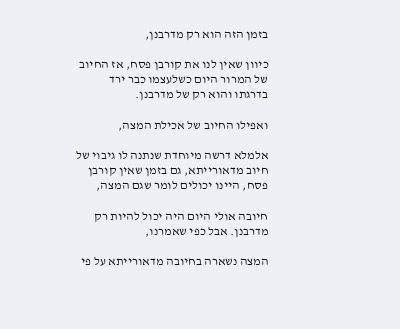בזמן הזה הוא רק מדרבנן,

כיוון שאין לנו את קורבן פסח, אז החיוב של המרור היום כשלעצמו כבר ירד בדרגתו והוא רק של מדרבנן.

ואפילו החיוב של אכילת המצה,

אלמלא דרשה מיוחדת שנתנה לו גיבוי של חיוב מדאורייתא, גם בזמן שאין קורבן פסח, היינו יכולים לומר שגם המצה,

חיובה אולי היום היה יכול להיות רק מדרבנן. אבל כפי שאמרנו,

המצה נשארה בחיובה מדאורייתא על פי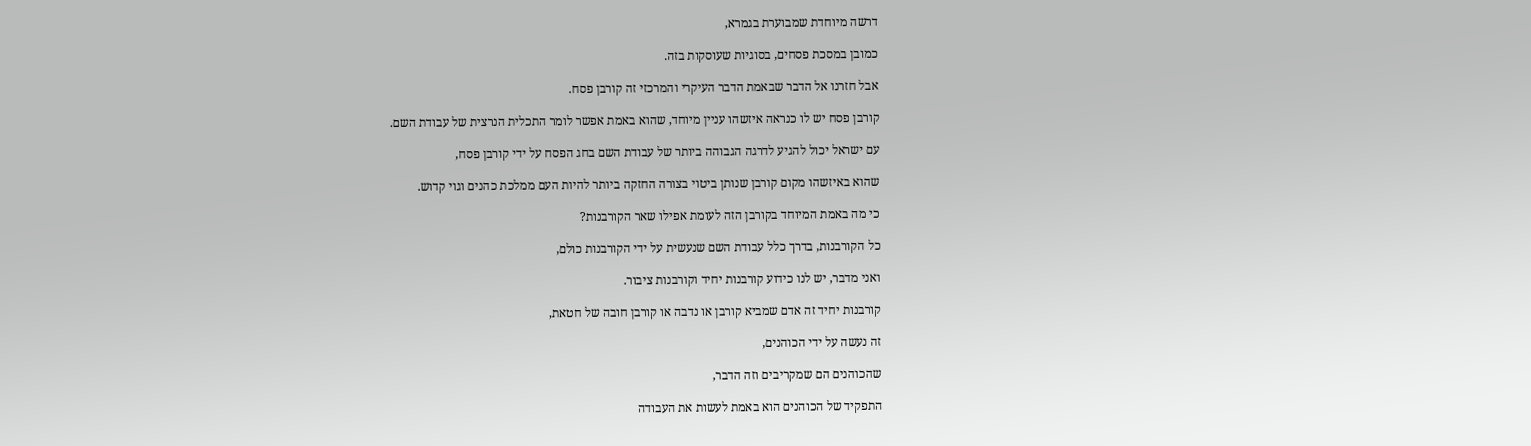דרשה מיוחדת שמבוערת בגמרא,

כמובן במסכת פסחים, בסוגיות שעוסקות בזה.

אבל חזרנו אל הדבר שבאמת הדבר העיקרי והמרכזי זה קורבן פסח.

קורבן פסח יש לו כנראה איזשהו עניין מיוחד, שהוא באמת אפשר לומר התכלית הנרצית של עבודת השם.

עם ישראל יכול להגיע לדרגה הגבוהה ביותר של עבודת השם בחג הפסח על ידי קורבן פסח,

שהוא באיזשהו מקום קורבן שנותן ביטוי בצורה החזקה ביותר להיות העם ממלכת כהנים וגוי קדוש.

כי מה באמת המיוחד בקורבן הזה לעומת אפילו שאר הקורבנות?

כל הקורבנות, בדרך כלל עבודת השם שנעשית על ידי הקורבנות כולם,

ואני מדבר, יש לנו כידוע קורבנות יחיד וקורבנות ציבור.

קורבנות יחיד זה אדם שמביא קורבן או נדבה או קורבן חובה של חטאת,

זה נעשה על ידי הכוהנים,

שהכוהנים הם שמקריבים וזה הדבר,

התפקיד של הכוהנים הוא באמת לעשות את העבודה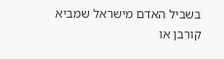בשביל האדם מישראל שמביא קורבן או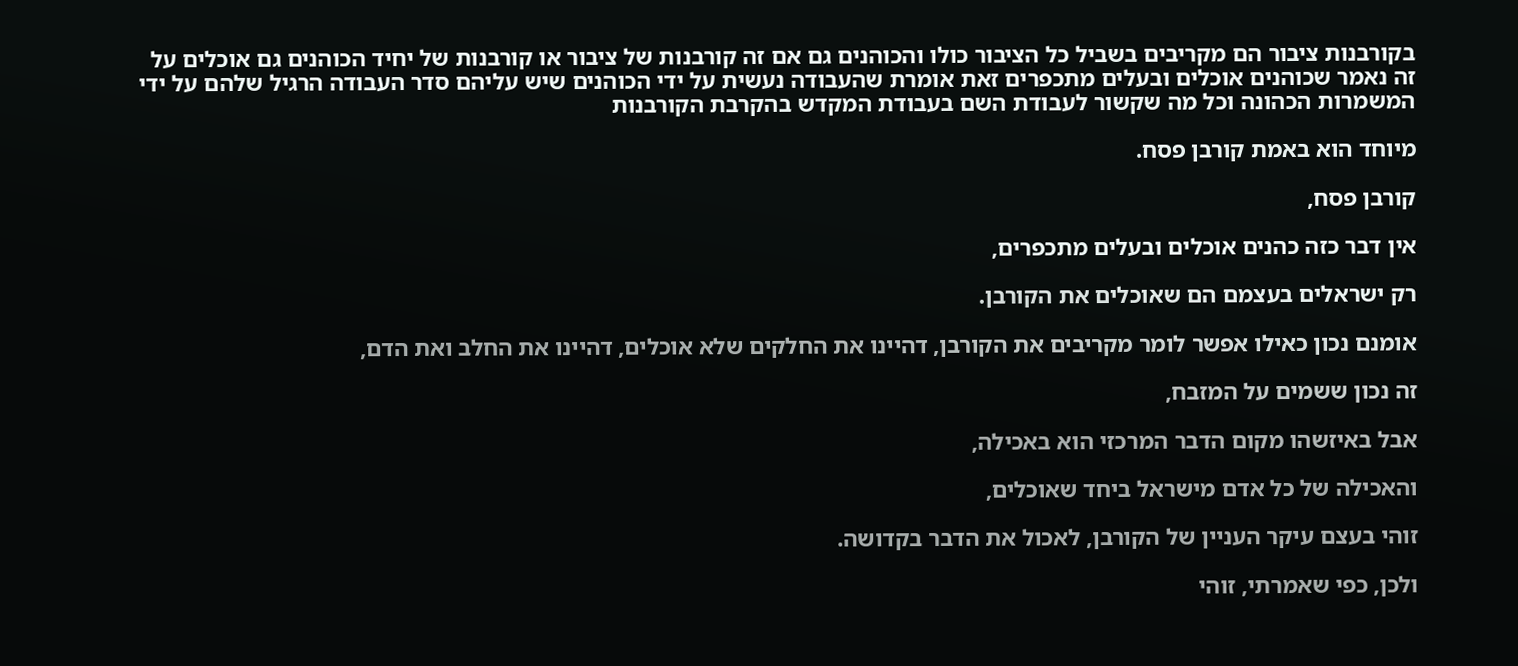בקורבנות ציבור הם מקריבים בשביל כל הציבור כולו והכוהנים גם אם זה קורבנות של ציבור או קורבנות של יחיד הכוהנים גם אוכלים על זה נאמר שכוהנים אוכלים ובעלים מתכפרים זאת אומרת שהעבודה נעשית על ידי הכוהנים שיש עליהם סדר העבודה הרגיל שלהם על ידי המשמרות הכהונה וכל מה שקשור לעבודת השם בעבודת המקדש בהקרבת הקורבנות

מיוחד הוא באמת קורבן פסח.

קורבן פסח,

אין דבר כזה כהנים אוכלים ובעלים מתכפרים,

רק ישראלים בעצמם הם שאוכלים את הקורבן.

אומנם נכון כאילו אפשר לומר מקריבים את הקורבן, דהיינו את החלקים שלא אוכלים, דהיינו את החלב ואת הדם,

זה נכון ששמים על המזבח,

אבל באיזשהו מקום הדבר המרכזי הוא באכילה,

והאכילה של כל אדם מישראל ביחד שאוכלים,

זוהי בעצם עיקר העניין של הקורבן, לאכול את הדבר בקדושה.

ולכן, כפי שאמרתי, זוהי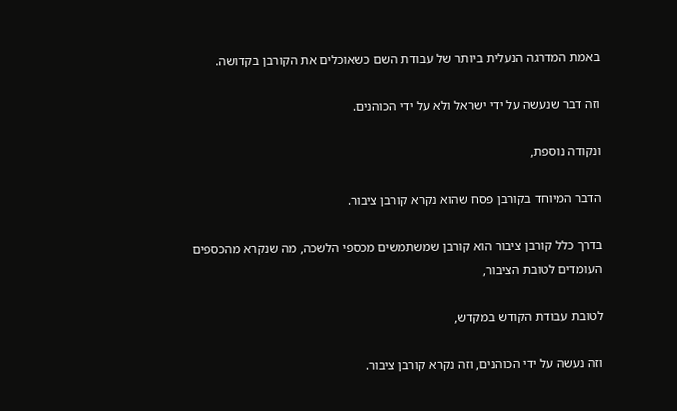באמת המדרגה הנעלית ביותר של עבודת השם כשאוכלים את הקורבן בקדושה.

וזה דבר שנעשה על ידי ישראל ולא על ידי הכוהנים.

ונקודה נוספת,

הדבר המיוחד בקורבן פסח שהוא נקרא קורבן ציבור.

בדרך כלל קורבן ציבור הוא קורבן שמשתמשים מכספי הלשכה, מה שנקרא מהכספים העומדים לטובת הציבור,

לטובת עבודת הקודש במקדש,

וזה נעשה על ידי הכוהנים, וזה נקרא קורבן ציבור.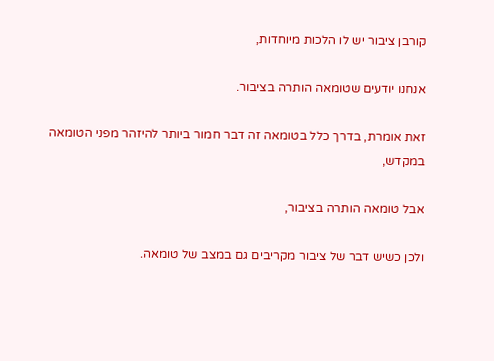קורבן ציבור יש לו הלכות מיוחדות,

אנחנו יודעים שטומאה הותרה בציבור.

זאת אומרת, בדרך כלל בטומאה זה דבר חמור ביותר להיזהר מפני הטומאה במקדש,

אבל טומאה הותרה בציבור,

ולכן כשיש דבר של ציבור מקריבים גם במצב של טומאה.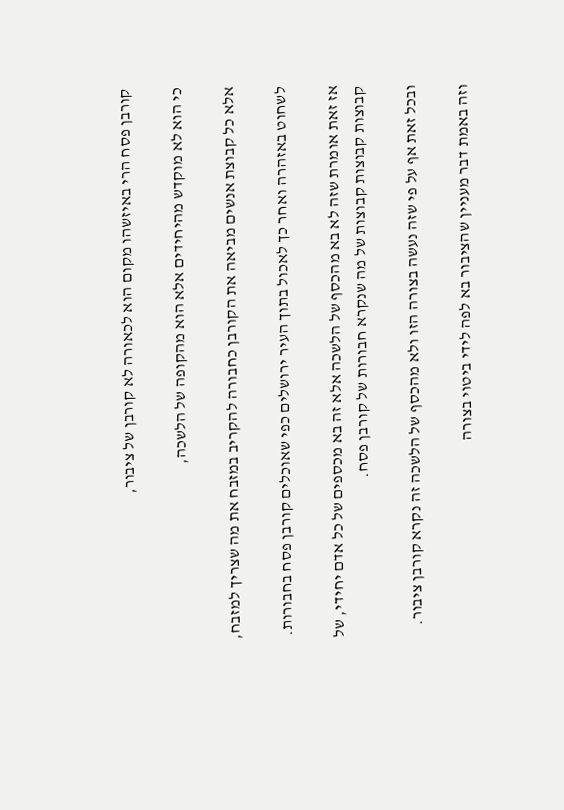קורבן פסח הרי באיזשהו מקום הוא לכאורה לא קורבן של ציבור,

כי הוא לא מוקדש מהיחידים אלא הוא מהקופה של הלשכה,

אלא כל קבוצת אנשים מביאה את הקורבן כחבורה להקריב במזבח את מה שצריך למזבח,

לשחוט באזהרה ואחר כך לאכול בתוך העיר ירושלים כפי שאוכלים קורבן פסח בחבורות.

אז זאת אומרת שזה לא בא מהכסף של הלשכה אלא זה בא מכספים של כל אדם יחידי, של קבוצות קבוצות קבוצות של מה שנקרא חבורות של קורבן פסח.

ובכל זאת אף על פי שזה נעשה בצורה הזו ולא מהכסף של הלשכה זה נקרא קורבן ציבור.

וזה באמת דבר מעניין שהציבור בא לפה לידי ביטוי בצורה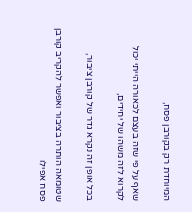המיוחדת רק בקורבן פסח,

שאף על פי שזה בעצם לכאורה הייתי יכול לקרוא לזה משהו של יחידים,

בכל אופן זה נקרא גדר של קורבן ציבור,

שטומאה הותרה בציבור ואפשר להקריב קורבן פסח אפילו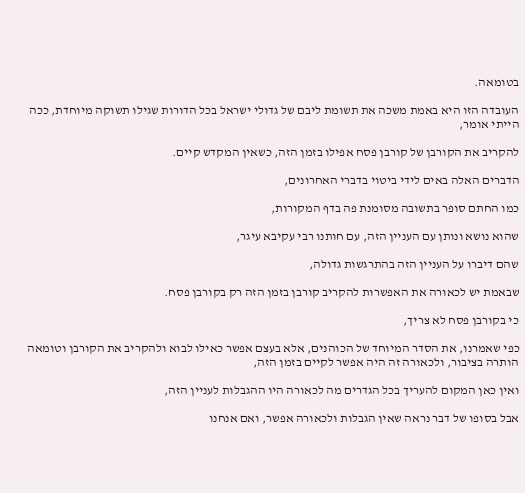בטומאה.

העובדה הזו היא באמת משכה את תשומת ליבם של גדולי ישראל בכל הדורות שגילו תשוקה מיוחדת, ככה הייתי אומר,

להקריב את הקורבן של קורבן פסח אפילו בזמן הזה, כשאין המקדש קיים.

הדברים האלה באים לידי ביטוי בדברי האחרונים,

כמו החתם סופר בתשובה מסומנת פה בדף המקורות,

שהוא נושא ונותן עם העניין הזה, עם חותנו רבי עקיבא עיגר,

שהם דיברו על העניין הזה בהתרגשות גדולה,

שבאמת יש לכאורה את האפשרות להקריב קורבן בזמן הזה רק בקורבן פסח.

כי בקורבן פסח לא צריך,

כפי שאמרנו, את הסדר המיוחד של הכוהנים, אלא בעצם אפשר כאילו לבוא ולהקריב את הקורבן וטומאה הותרה בציבור, ולכאורה זה היה אפשר לקיים בזמן הזה,

ואין כאן המקום להעריך בכל הגדרים מה לכאורה היו ההגבלות לעניין הזה,

אבל בסופו של דבר נראה שאין הגבלות ולכאורה אפשר, ואם אנחנו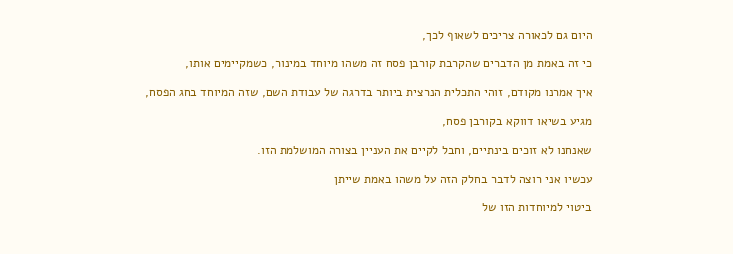היום גם לכאורה צריכים לשאוף לכך,

כי זה באמת מן הדברים שהקרבת קורבן פסח זה משהו מיוחד במינור, כשמקיימים אותו,

איך אמרנו מקודם, זוהי התכלית הנרצית ביותר בדרגה של עבודת השם, שזה המיוחד בחג הפסח,

מגיע בשיאו דווקא בקורבן פסח,

שאנחנו לא זוכים בינתיים, וחבל לקיים את העניין בצורה המושלמת הזו.

עכשיו אני רוצה לדבר בחלק הזה על משהו באמת שייתן

ביטוי למיוחדות הזו של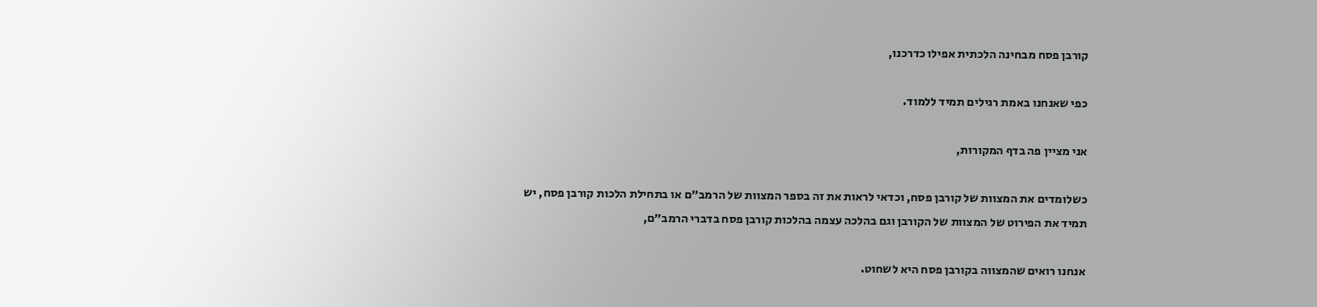קורבן פסח מבחינה הלכתית אפילו כדרכנו,

כפי שאנחנו באמת רגילים תמיד ללמוד.

אני מציין פה בדף המקורות,

כשלומדים את המצוות של קורבן פסח, וכדאי לראות את זה בספר המצוות של הרמב״ם או בתחילת הלכות קורבן פסח, יש תמיד את הפירוט של המצוות של הקורבן וגם בהלכה עצמה בהלכות קורבן פסח בדברי הרמב״ם,

אנחנו רואים שהמצווה בקורבן פסח היא לשחוט.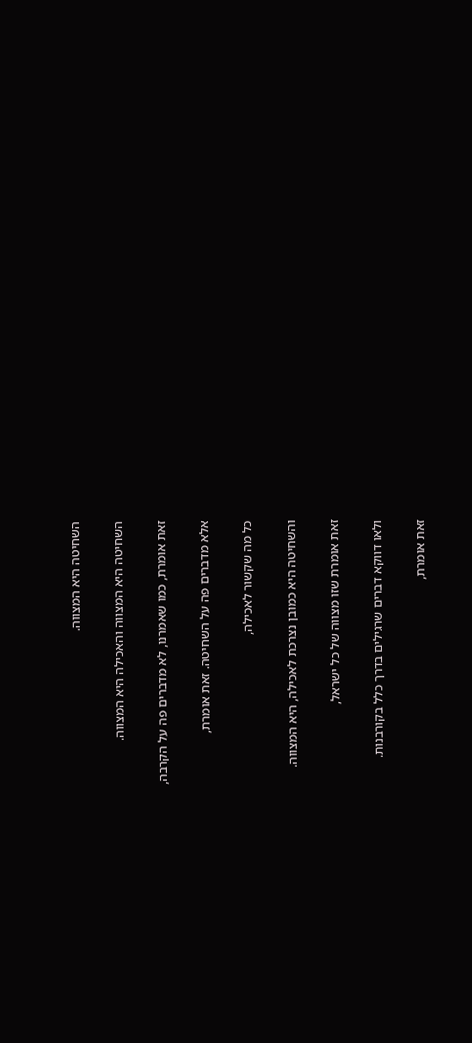השחיטה היא המצווה.

השחיטה היא המצווה והאכילה היא המצווה.

זאת אומרת, כמו שאמרנו, לא מדברים פה על הקרבה,

אלא מדברים פה על השחיטה. זאת אומרת,

כל מה שקשור לאכילה,

והשחיטה היא כמובן נצרכת לאכילה, היא המצווה.

זאת אומרת שזו מצווה של כל ישראל,

ולאו דווקא דברים שרגילים בדרך כלל בקורבנות.

זאת אומרת,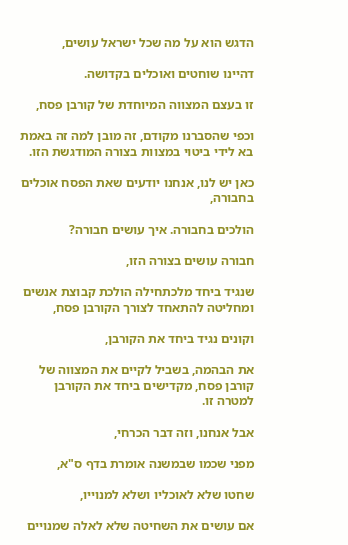הדגש הוא על מה שכל ישראל עושים,

דהיינו שוחטים ואוכלים בקדושה.

זו בעצם המצווה המיוחדת של קורבן פסח,

וכפי שהסברנו מקודם, זה מובן למה זה באמת בא לידי ביטוי במצוות בצורה המודגשת הזו.

כאן יש לנו, אנחנו יודעים שאת הפסח אוכלים בחבורה,

הולכים בחבורה. איך עושים חבורה?

חבורה עושים בצורה הזו,

שנגיד ביחד מלכתחילה הולכת קבוצת אנשים ומחליטה להתאחד לצורך הקורבן פסח,

וקונים נגיד ביחד את הקורבן,

את הבהמה, בשביל לקיים את המצווה של קורבן פסח, מקדישים ביחד את הקורבן למטרה זו.

אבל אנחנו, וזה דבר הכרחי,

מפני שכמו שבמשנה אומרת בדף ס"א,

שחטו שלא לאוכליו ושלא למנוייו,

אם עושים את השחיטה שלא לאלה שמנויים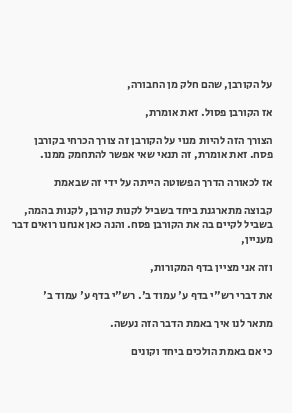על הקורבן, שהם חלק מן החבורה,

אז הקורבן פסול. זאת אומרת,

הצורך הזה להיות מנוי על הקורבן זה צורך הכרחי בקורבן פסח. זאת אומרת, זה תנאי שאי אפשר להתחמק ממנו.

אז לכאורה הדרך הפשוטה הייתה על ידי זה שבאמת

קבוצה מתארגנת ביחד בשביל לקנות קורבן, לקנות בהמה, בשביל לקיים בה את הקורבן פסח. והנה כאן אנחנו רואים דבר מעניין,

וזה אני מציין בדף המקורות,

את דברי רש"י בדף ע' עמוד ב'. רש"י בדף ע' עמוד ב'

מתאר לנו איך באמת הדבר הזה נעשה.

כי אם באמת הולכים ביחד וקונים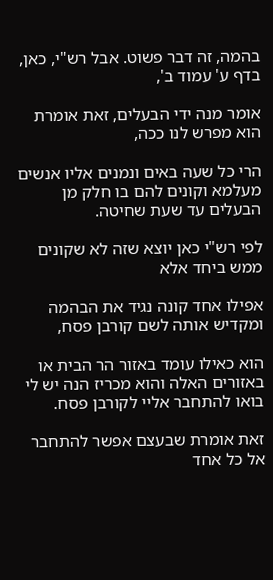בהמה, זה דבר פשוט. אבל רש"י, כאן, בדף ע' עמוד ב',

אומר מנה ידי הבעלים, זאת אומרת הוא מפרש לנו ככה,

הרי כל שעה באים ונמנים אליו אנשים מעלמא וקונים להם בו חלק מן הבעלים עד שעת שחיטה.

לפי רש"י כאן יוצא שזה לא שקונים ממש ביחד אלא

אפילו אחד קונה נגיד את הבהמה ומקדיש אותה לשם קורבן פסח,

הוא כאילו עומד באזור הר הבית או באזורים האלה והוא מכריז הנה יש לי בואו להתחבר אליי לקורבן פסח.

זאת אומרת שבעצם אפשר להתחבר אל כל אחד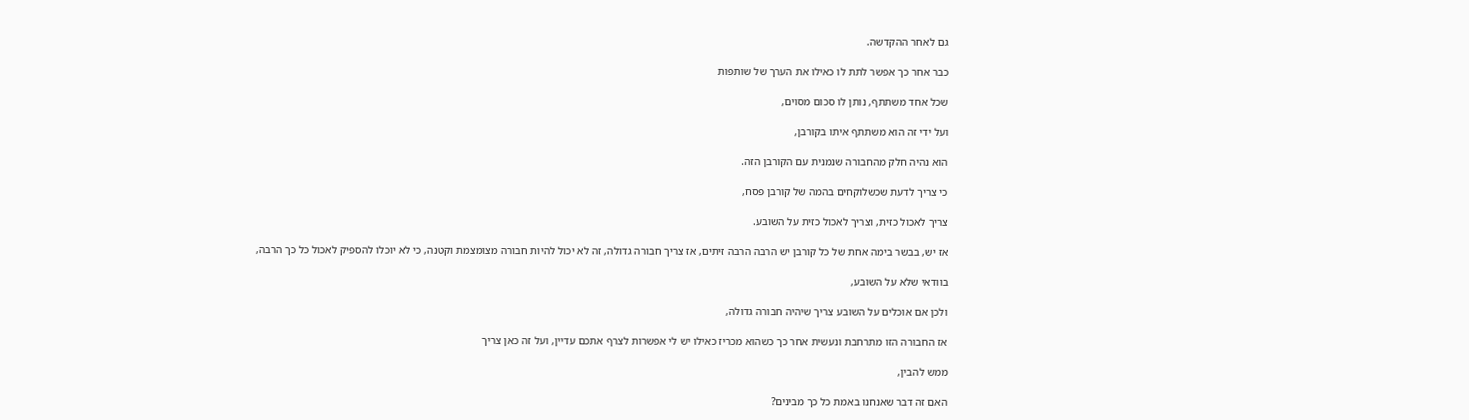גם לאחר ההקדשה.

כבר אחר כך אפשר לתת לו כאילו את הערך של שותפות

שכל אחד משתתף, נותן לו סכום מסוים,

ועל ידי זה הוא משתתף איתו בקורבן,

הוא נהיה חלק מהחבורה שנמנית עם הקורבן הזה.

כי צריך לדעת שכשלוקחים בהמה של קורבן פסח,

צריך לאכול כזית, וצריך לאכול כזית על השובע.

אז יש, בבשר בימה אחת של כל קורבן יש הרבה הרבה זיתים, אז צריך חבורה גדולה, זה לא יכול להיות חבורה מצומצמת וקטנה, כי לא יוכלו להספיק לאכול כל כך הרבה,

בוודאי שלא על השובע,

ולכן אם אוכלים על השובע צריך שיהיה חבורה גדולה,

אז החבורה הזו מתרחבת ונעשית אחר כך כשהוא מכריז כאילו יש לי אפשרות לצרף אתכם עדיין, ועל זה כאן צריך

ממש להבין,

האם זה דבר שאנחנו באמת כל כך מבינים?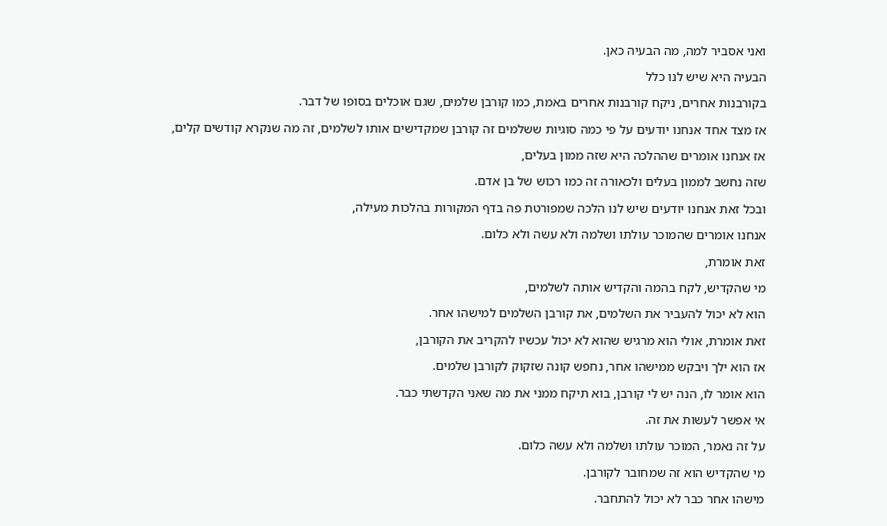ואני אסביר למה, מה הבעיה כאן.

הבעיה היא שיש לנו כלל

בקורבנות אחרים, ניקח קורבנות אחרים באמת, כמו קורבן שלמים, שגם אוכלים בסופו של דבר.

אז מצד אחד אנחנו יודעים על פי כמה סוגיות ששלמים זה קורבן שמקדישים אותו לשלמים, זה מה שנקרא קודשים קלים,

אז אנחנו אומרים שההלכה היא שזה ממון בעלים,

שזה נחשב לממון בעלים ולכאורה זה כמו רכוש של בן אדם.

ובכל זאת אנחנו יודעים שיש לנו הלכה שמפורטת פה בדף המקורות בהלכות מעילה,

אנחנו אומרים שהמוכר עולתו ושלמה ולא עשה ולא כלום.

זאת אומרת,

מי שהקדיש, לקח בהמה והקדיש אותה לשלמים,

הוא לא יכול להעביר את השלמים, את קורבן השלמים למישהו אחר.

זאת אומרת, אולי הוא מרגיש שהוא לא יכול עכשיו להקריב את הקורבן,

אז הוא ילך ויבקש ממישהו אחר, נחפש קונה שזקוק לקורבן שלמים.

הוא אומר לו, הנה יש לי קורבן, בוא תיקח ממני את מה שאני הקדשתי כבר.

אי אפשר לעשות את זה.

על זה נאמר, המוכר עולתו ושלמה ולא עשה כלום.

מי שהקדיש הוא זה שמחובר לקורבן.

מישהו אחר כבר לא יכול להתחבר.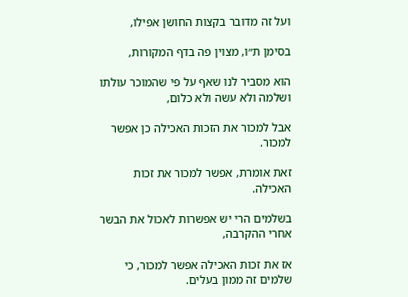ועל זה מדובר בקצות החושן אפילו,

בסימן ת״ו, מצוין פה בדף המקורות,

הוא מסביר לנו שאף על פי שהמוכר עולתו ושלמה ולא עשה ולא כלום,

אבל למכור את הזכות האכילה כן אפשר למכור.

זאת אומרת, אפשר למכור את זכות האכילה.

בשלמים הרי יש אפשרות לאכול את הבשר אחרי ההקרבה,

אז את זכות האכילה אפשר למכור, כי שלמים זה ממון בעלים.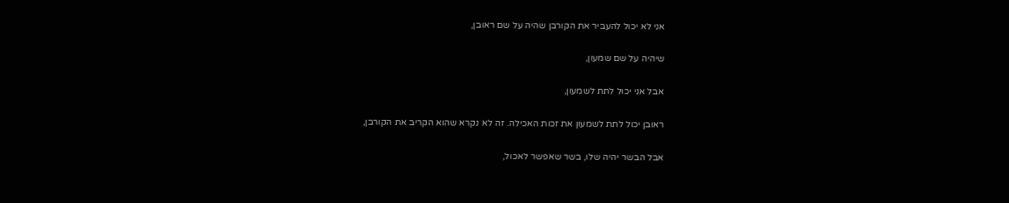אני לא יכול להעביר את הקורבן שהיה על שם ראובן,

שיהיה על שם שמעון,

אבל אני יכול לתת לשמעון,

ראובן יכול לתת לשמעון את זכות האכילה. זה לא נקרא שהוא הקריב את הקורבן,

אבל הבשר יהיה שלו, בשר שאפשר לאכול,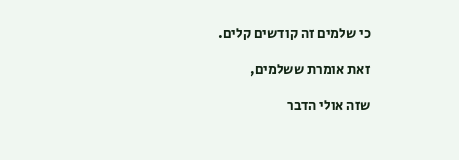כי שלמים זה קודשים קלים.

זאת אומרת ששלמים,

שזה אולי הדבר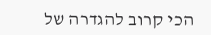הכי קרוב להגדרה של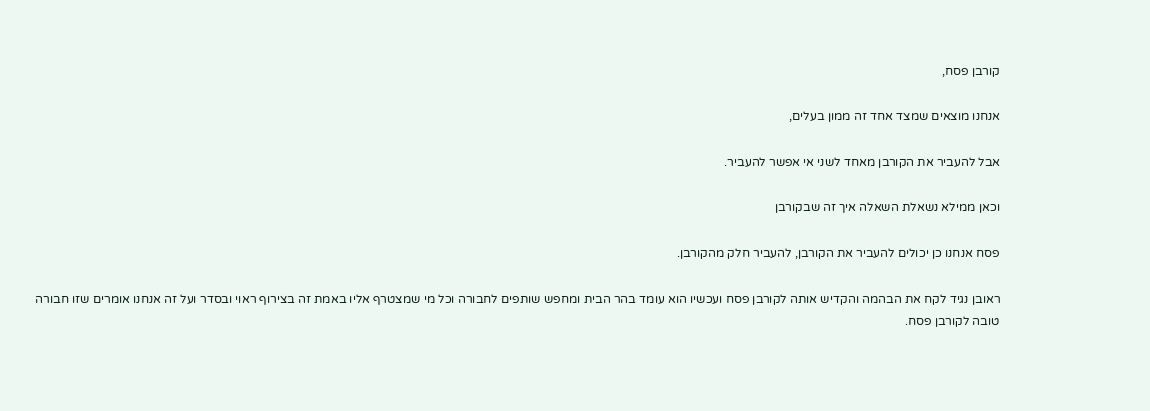קורבן פסח,

אנחנו מוצאים שמצד אחד זה ממון בעלים,

אבל להעביר את הקורבן מאחד לשני אי אפשר להעביר.

וכאן ממילא נשאלת השאלה איך זה שבקורבן

פסח אנחנו כן יכולים להעביר את הקורבן, להעביר חלק מהקורבן.

ראובן נגיד לקח את הבהמה והקדיש אותה לקורבן פסח ועכשיו הוא עומד בהר הבית ומחפש שותפים לחבורה וכל מי שמצטרף אליו באמת זה בצירוף ראוי ובסדר ועל זה אנחנו אומרים שזו חבורה טובה לקורבן פסח.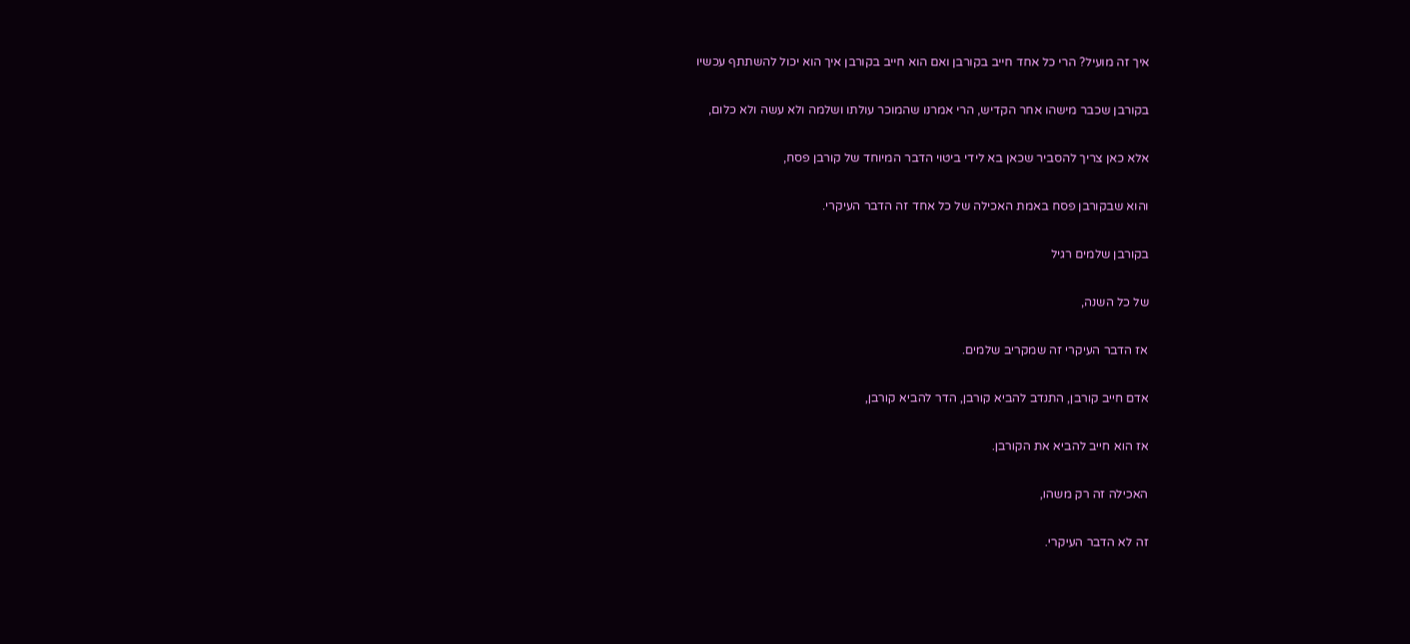איך זה מועיל? הרי כל אחד חייב בקורבן ואם הוא חייב בקורבן איך הוא יכול להשתתף עכשיו

בקורבן שכבר מישהו אחר הקדיש, הרי אמרנו שהמוכר עולתו ושלמה ולא עשה ולא כלום,

אלא כאן צריך להסביר שכאן בא לידי ביטוי הדבר המיוחד של קורבן פסח,

והוא שבקורבן פסח באמת האכילה של כל אחד זה הדבר העיקרי.

בקורבן שלמים רגיל

של כל השנה,

אז הדבר העיקרי זה שמקריב שלמים.

אדם חייב קורבן, התנדב להביא קורבן, הדר להביא קורבן,

אז הוא חייב להביא את הקורבן.

האכילה זה רק משהו,

זה לא הדבר העיקרי.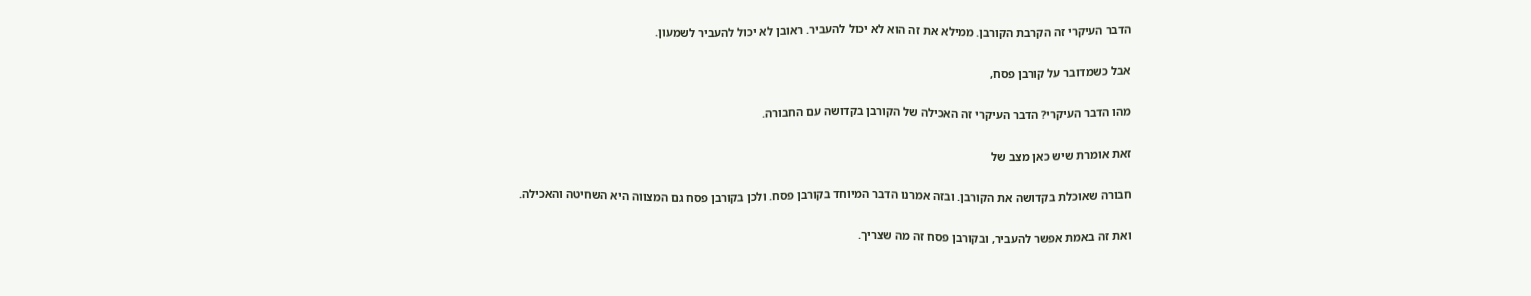הדבר העיקרי זה הקרבת הקורבן. ממילא את זה הוא לא יכול להעביר. ראובן לא יכול להעביר לשמעון.

אבל כשמדובר על קורבן פסח,

מהו הדבר העיקרי? הדבר העיקרי זה האכילה של הקורבן בקדושה עם החבורה.

זאת אומרת שיש כאן מצב של

חבורה שאוכלת בקדושה את הקורבן. ובזה אמרנו הדבר המיוחד בקורבן פסח. ולכן בקורבן פסח גם המצווה היא השחיטה והאכילה.

ואת זה באמת אפשר להעביר, ובקורבן פסח זה מה שצריך.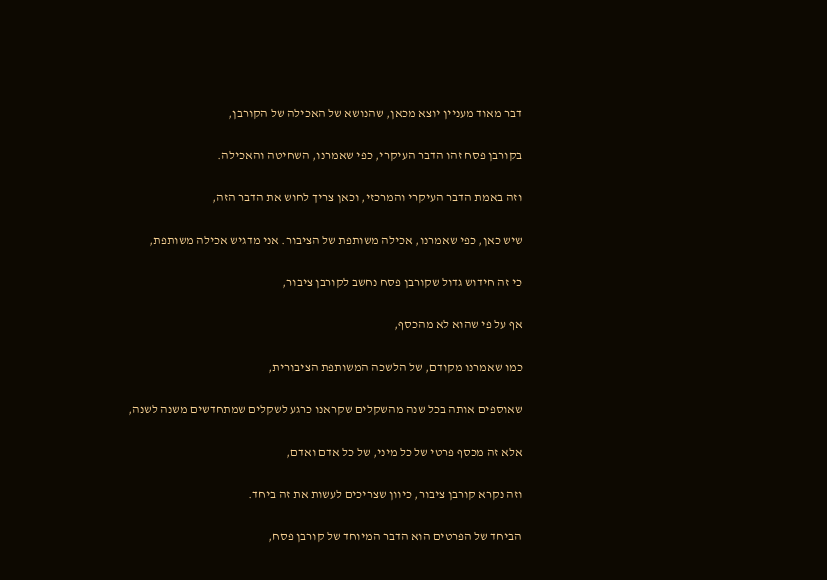דבר מאוד מעניין יוצא מכאן, שהנושא של האכילה של הקורבן,

בקורבן פסח זהו הדבר העיקרי, כפי שאמרנו, השחיטה והאכילה.

וזה באמת הדבר העיקרי והמרכזי, וכאן צריך לחוש את הדבר הזה,

שיש כאן, כפי שאמרנו, אכילה משותפת של הציבור. אני מדגיש אכילה משותפת,

כי זה חידוש גדול שקורבן פסח נחשב לקורבן ציבור,

אף על פי שהוא לא מהכסף,

כמו שאמרנו מקודם, של הלשכה המשותפת הציבורית,

שאוספים אותה בכל שנה מהשקלים שקראנו כרגע לשקלים שמתחדשים משנה לשנה,

אלא זה מכסף פרטי של כל מיני, של כל אדם ואדם,

וזה נקרא קורבן ציבור, כיוון שצריכים לעשות את זה ביחד.

הביחד של הפרטים הוא הדבר המיוחד של קורבן פסח,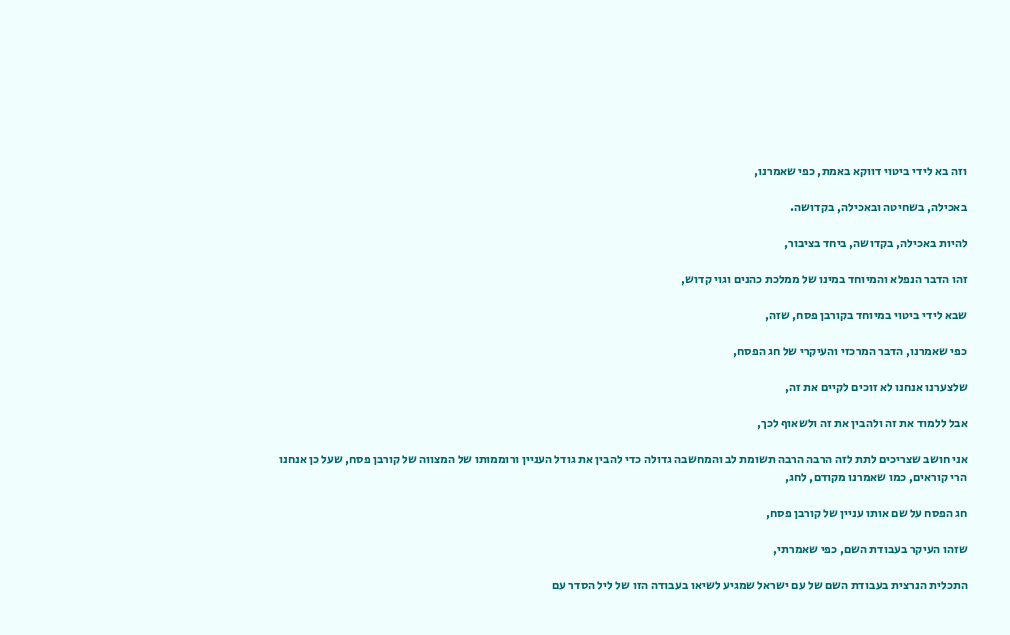וזה בא לידי ביטוי דווקא באמת, כפי שאמרנו,

באכילה, בשחיטה ובאכילה, בקדושה.

להיות באכילה, בקדושה, ביחד בציבור,

זהו הדבר הנפלא והמיוחד במינו של ממלכת כהנים וגוי קדוש,

שבא לידי ביטוי במיוחד בקורבן פסח, שזה,

כפי שאמרנו, הדבר המרכזי והעיקרי של חג הפסח,

שלצערנו אנחנו לא זוכים לקיים את זה,

אבל ללמוד את זה ולהבין את זה ולשאוף לכך,

אני חושב שצריכים לתת לזה הרבה הרבה תשומת לב והמחשבה גדולה כדי להבין את גודל העניין ורוממותו של המצווה של קורבן פסח, שעל כן אנחנו הרי קוראים, כמו שאמרנו מקודם, לחג,

חג הפסח על שם אותו עניין של קורבן פסח,

שזהו העיקר בעבודת השם, כפי שאמרתי,

התכלית הנרצית בעבודת השם של עם ישראל שמגיע לשיאו בעבודה הזו של ליל הסדר עם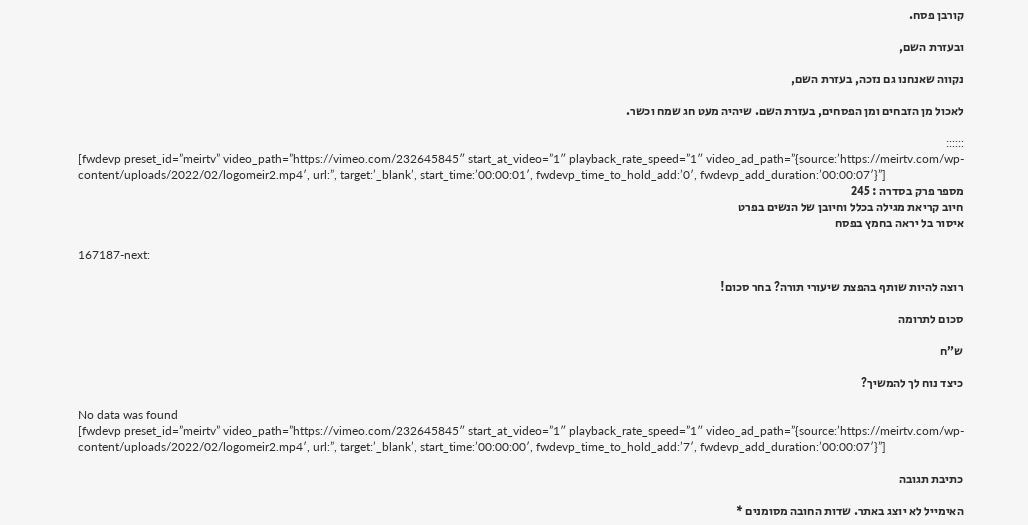קורבן פסח.

ובעזרת השם,

נקווה שאנחנו גם נזכה, בעזרת השם,

לאכול מן הזבחים ומן הפסחים, בעזרת השם. שיהיה מעט חג שמח וכשר.

::::::
[fwdevp preset_id=”meirtv” video_path=”https://vimeo.com/232645845″ start_at_video=”1″ playback_rate_speed=”1″ video_ad_path=”{source:’https://meirtv.com/wp-content/uploads/2022/02/logomeir2.mp4′, url:”, target:’_blank’, start_time:’00:00:01′, fwdevp_time_to_hold_add:’0′, fwdevp_add_duration:’00:00:07′}”]
מספר פרק בסדרה : 245
חיוב קריאת מגילה בכלל וחיובן של הנשים בפרט
איסור בל יראה בחמץ בפסח

167187-next:

רוצה להיות שותף בהפצת שיעורי תורה? בחר סכום!

סכום לתרומה

ש”ח

כיצד נוח לך להמשיך?

No data was found
[fwdevp preset_id=”meirtv” video_path=”https://vimeo.com/232645845″ start_at_video=”1″ playback_rate_speed=”1″ video_ad_path=”{source:’https://meirtv.com/wp-content/uploads/2022/02/logomeir2.mp4′, url:”, target:’_blank’, start_time:’00:00:00′, fwdevp_time_to_hold_add:’7′, fwdevp_add_duration:’00:00:07′}”]

כתיבת תגובה

האימייל לא יוצג באתר. שדות החובה מסומנים *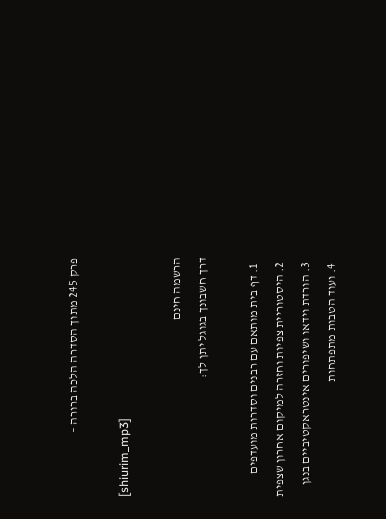פרק 245 מתוך הסדרה הלכה ברורה –

[shiurim_mp3]

הרשמה חינם
דרך חשבונך בגוגל יתן לך:

  1. דף בית מותאם עם רבנים וסדרות מועדפים
  2. היסטוריית צפיות וחזרה למיקום אחרון שצפית
  3. הורדת וידאו ושיפורים אינטראקטיביים בנגן
  4. ועוד הטבות מתפתחות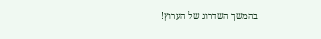בהמשך השדרוג של הערוץ!